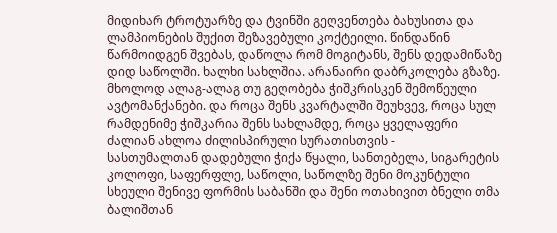მიდიხარ ტროტუარზე და ტვინში გეღვენთება ბახუსითა და ლამპიონების შუქით შეზავებული კოქტეილი. წინდაწინ წარმოიდგენ შვებას, დაწოლა რომ მოგიტანს, შენს დედამიწაზე დიდ საწოლში. ხალხი სახლშია. არანაირი დაბრკოლება გზაზე. მხოლოდ ალაგ-ალაგ თუ გეღობება ჭიშკრისკენ შემოწეული ავტომანქანები. და როცა შენს კვარტალში შეუხვევ, როცა სულ რამდენიმე ჭიშკარია შენს სახლამდე, როცა ყველაფერი ძალიან ახლოა ძილისპირული სურათისთვის -
სასთუმალთან დადებული ჭიქა წყალი, სანთებელა, სიგარეტის კოლოფი, საფერფლე, საწოლი, საწოლზე შენი მოკუნტული სხეული შენივე ფორმის საბანში და შენი ოთახივით ბნელი თმა ბალიშთან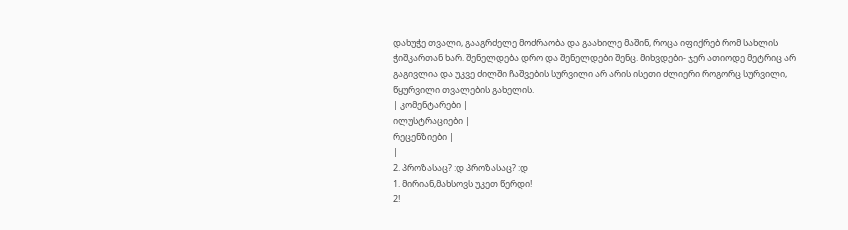დახუჭე თვალი, გააგრძელე მოძრაობა და გაახილე მაშინ, როცა იფიქრებ რომ სახლის ჭიშკართან ხარ. შენელდება დრო და შენელდები შენც. მიხვდები- ჯერ ათიოდე მეტრიც არ გაგივლია და უკვე ძილში ჩაშვების სურვილი არ არის ისეთი ძლიერი როგორც სურვილი, წყურვილი თვალების გახელის.
| კომენტარები |
ილუსტრაციები |
რეცენზიები |
|
2. პროზასაც? :დ პროზასაც? :დ
1. მირიან,მახსოვს უკეთ წერდი!
2!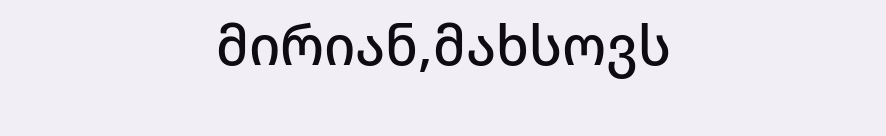მირიან,მახსოვს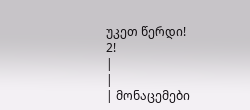უკეთ წერდი!
2!
|
|
| მონაცემები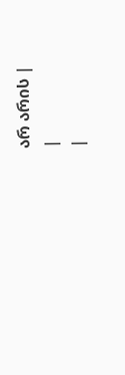არ არის |
|
|